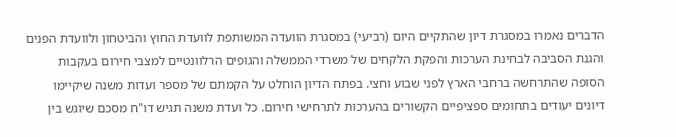הדברים נאמרו במסגרת דיון שהתקיים היום (רביעי) במסגרת הוועדה המשותפת לוועדת החוץ והביטחון ולוועדת הפנים והגנת הסביבה לבחינת הערכות והפקת הלקחים של משרדי הממשלה והגופים הרלוונטיים למצבי חירום בעקבות הסופה שהתרחשה ברחבי הארץ לפני שבוע וחצי. בפתח הדיון הוחלט על הקמתם של מספר ועדות משנה שיקיימו דיונים יעודים בתחומים ספציפיים הקשורים בהערכות לתרחישי חירום. כל ועדת משנה תגיש דו"ח מסכם שיוגש בין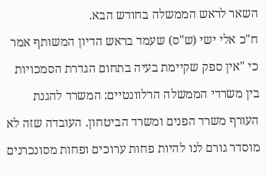השאר לראש הממשלה בחודש הבא.
ח"כ אלי ישי (ש"ס) שעמד בראש הדיון המשותף אמר כי "אין ספק שקיימת בעיה בתחום הגדרת הסמכויות בין משרדי הממשלה הרלוונטיים: המשרד להגנת העורף משרד הפנים ומשרד הביטחון. העובדה שזה לא מוסדר גורם לנו להיות פחות ערוכים ופחות מסונכרנים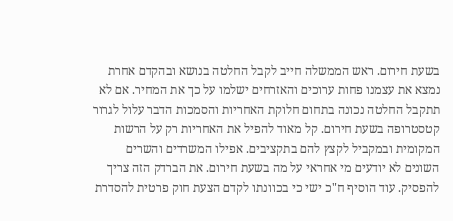בשעת חירום. ראש הממשלה חייב לקבל החלטה בנושא ובהקדם אחרת נמצא את עצמנו פחות ערוכים והאזרחים ישלמו על כך את המחיר. אם לא תתקבל החלטה נכונה בתחום חלוקת האחריות והסמכות הדבר עלול לגרור קטסטרופה בשעת חירום. קל מאוד להפיל את האחריות רק על הרשות המקומית ובמקביל לקצץ להם בתקציבים. אפילו המשרדים והשרים השונים לא יודעים מי אחראי על מה בשעת חירום. את הברדק הזה צריך להפסיק. עוד הוסיף ח"כ ישי כי בכוונתו לקדם הצעת חוק פרטית להסדרת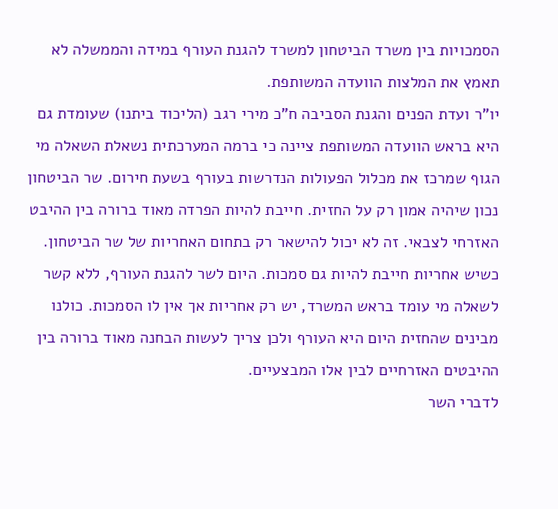הסמכויות בין משרד הביטחון למשרד להגנת העורף במידה והממשלה לא תאמץ את המלצות הוועדה המשותפת.
יו"ר ועדת הפנים והגנת הסביבה ח"כ מירי רגב (הליכוד ביתנו) שעומדת גם היא בראש הוועדה המשותפת ציינה כי ברמה המערכתית נשאלת השאלה מי הגוף שמרכז את מכלול הפעולות הנדרשות בעורף בשעת חירום. שר הביטחון נכון שיהיה אמון רק על החזית. חייבת להיות הפרדה מאוד ברורה בין ההיבט האזרחי לצבאי. זה לא יכול להישאר רק בתחום האחריות של שר הביטחון. כשיש אחריות חייבת להיות גם סמכות. היום לשר להגנת העורף, ללא קשר לשאלה מי עומד בראש המשרד, יש רק אחריות אך אין לו הסמכות. כולנו מבינים שהחזית היום היא העורף ולכן צריך לעשות הבחנה מאוד ברורה בין ההיבטים האזרחיים לבין אלו המבצעיים.
לדברי השר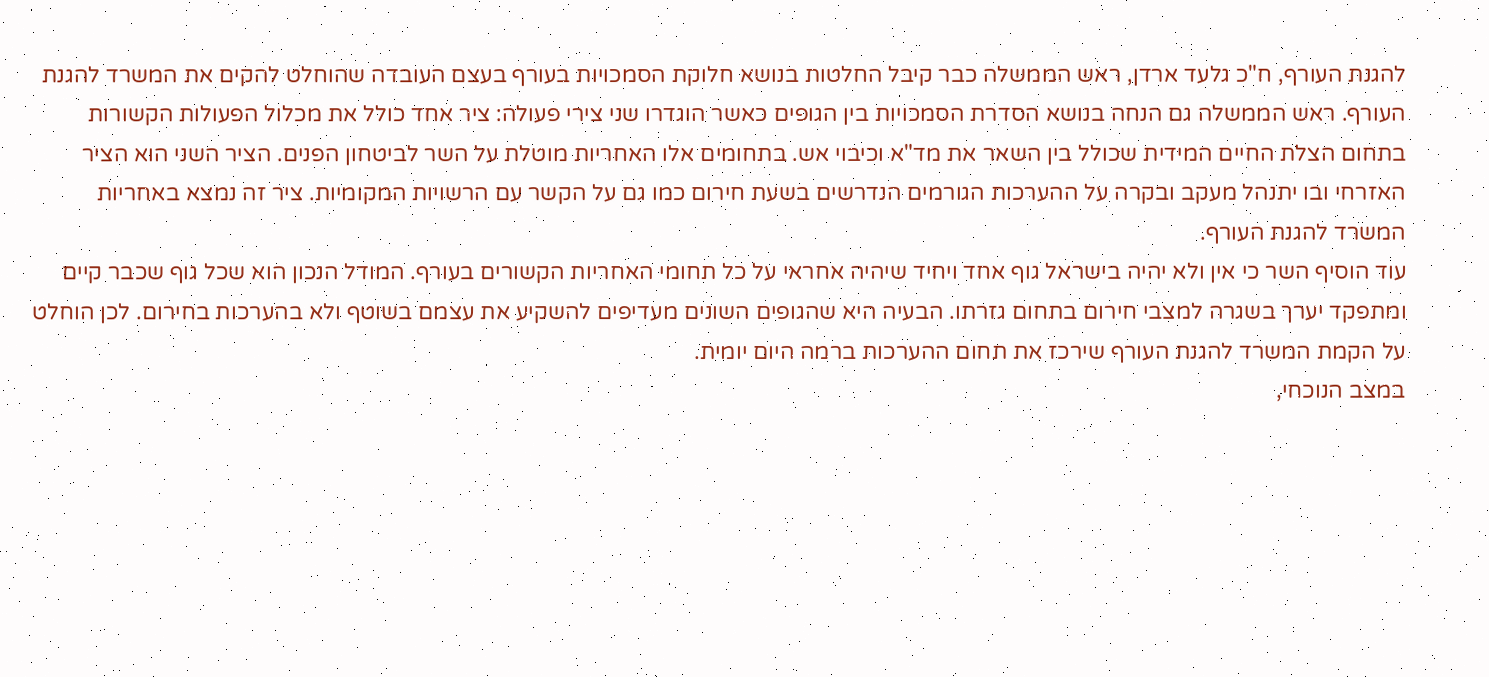להגנת העורף, ח"כ גלעד ארדן, ראש הממשלה כבר קיבל החלטות בנושא חלוקת הסמכויות בעורף בעצם העובדה שהוחלט להקים את המשרד להגנת העורף. ראש הממשלה גם הנחה בנושא הסדרת הסמכויות בין הגופים כאשר הוגדרו שני צירי פעולה: ציר אחד כולל את מכלול הפעולות הקשורות בתחום הצלת החיים המידית שכולל בין השאר את מד"א וכיבוי אש. בתחומים אלו האחריות מוטלת על השר לביטחון הפנים. הציר השני הוא הציר האזרחי ובו יתנהל מעקב ובקרה על ההערכות הגורמים הנדרשים בשעת חירום כמו גם על הקשר עם הרשויות המקומיות. ציר זה נמצא באחריות המשרד להגנת העורף.
עוד הוסיף השר כי אין ולא יהיה בישראל גוף אחד ויחיד שיהיה אחראי על כל תחומי האחריות הקשורים בעורף. המודל הנכון הוא שכל גוף שכבר קיים ומתפקד יערך בשגרה למצבי חירום בתחום גזרתו. הבעיה היא שהגופים השונים מעדיפים להשקיע את עצמם בשוטף ולא בהערכות בחירום. לכן הוחלט על הקמת המשרד להגנת העורף שירכז את תחום ההערכות ברמה היום יומית.
במצב הנוכחי,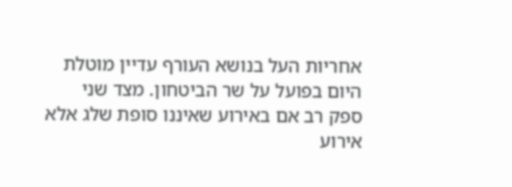אחריות העל בנושא העורף עדיין מוטלת היום בפועל על שר הביטחון. מצד שני ספק רב אם באירוע שאיננו סופת שלג אלא אירוע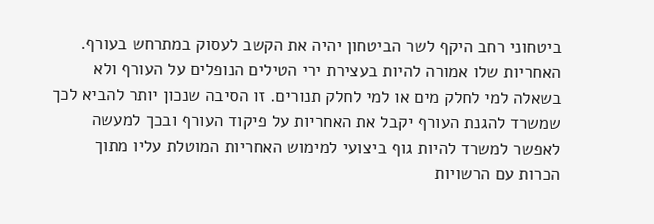ביטחוני רחב היקף לשר הביטחון יהיה את הקשב לעסוק במתרחש בעורף. האחריות שלו אמורה להיות בעצירת ירי הטילים הנופלים על העורף ולא בשאלה למי לחלק מים או למי לחלק תנורים. זו הסיבה שנכון יותר להביא לכך שמשרד להגנת העורף יקבל את האחריות על פיקוד העורף ובכך למעשה לאפשר למשרד להיות גוף ביצועי למימוש האחריות המוטלת עליו מתוך הכרות עם הרשויות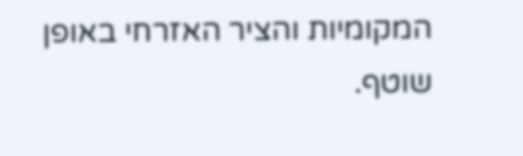המקומיות והציר האזרחי באופן שוטף.